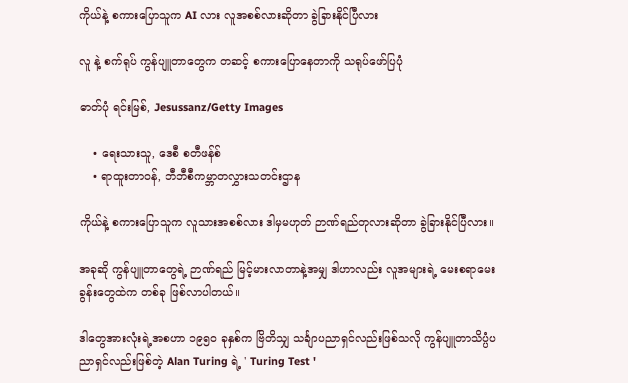ကိုယ်နဲ့ စကားပြောသူက AI လား လူအစစ်လားဆိုတာ ခွဲခြားနိုင်ပြီလား

လူ နဲ့ စက်ရုပ် ကွန်ပျူတာတွေက တဆင့် စကားပြောနေတာကို သရုပ်‌ဖော်ပြပုံ

ဓာတ်ပုံ ရင်းမြစ်, Jesussanz/Getty Images

    • ရေးသားသူ, ဒေစီ စတီဖန်စ်
    • ရာထူးတာဝန်, ဘီဘီစီကမ္ဘာတလွှားသတင်းဌာန

ကိုယ်နဲ့ စကားပြောသူက လူသားအစစ်လား ဒါမှမဟုတ် ဉာဏ်ရည်တုလားဆိုတာ ခွဲခြားနိုင်ပြီလား။

အခုဆို ကွန်ပျူတာတွေရဲ့ ဉာဏ်ရည် မြင့်မားလာတာနဲ့အမျှ ဒါဟာလည်း လူအများရဲ့ မေးစရာမေးခွန်းတွေထဲက တစ်ခု ဖြစ်လာပါတယ်။

ဒါတွေအားလုံးရဲ့အစဟာ ၁၉၅၀ ခုနှစ်က ဗြိတိသျှ သင်္ချာပညာရှင်လည်းဖြစ်သလို ကွန်ပျူတာသိပ္ပံပညာရှင်လည်းဖြစ်တဲ့ Alan Turing ရဲ့ ' Turing Test '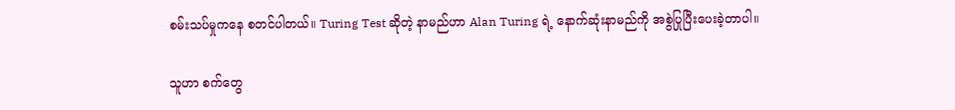စမ်းသပ်မှုကနေ စတင်ပါတယ်။ Turing Test ဆိုတဲ့ နာမည်ဟာ Alan Turing ရဲ့ နောက်ဆုံးနာမည်ကို အစွဲပြုပြီးပေးခဲ့တာပါ။

သူဟာ စက်တွေ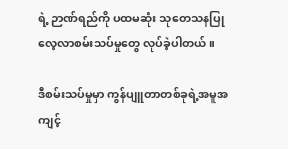ရဲ့ ဉာဏ်ရည်ကို ပထမဆုံး သုတေသနပြု လေ့လာစမ်းသပ်မှုတွေ လုပ်ခဲ့ပါတယ်။

ဒီစမ်းသပ်မှုမှာ ကွန်ပျူတာတစ်ခုရဲ့အမူအကျင့်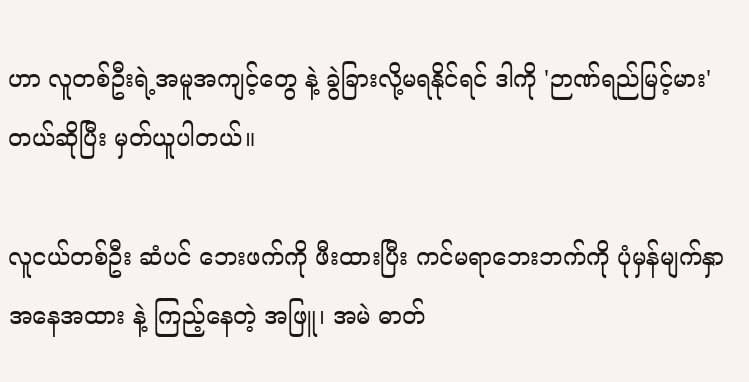ဟာ လူတစ်ဦးရဲ့အမူအကျင့်တွေ နဲ့ ခွဲခြားလို့မရနိုင်ရင် ဒါကို 'ဉာဏ်ရည်မြင့်မား' တယ်ဆိုပြီး မှတ်ယူပါတယ်။

လူငယ်တစ်ဦး ဆံပင် ဘေးဖက်ကို ဖီးထားပြီး ကင်မရာဘေးဘက်ကို ပုံမှန်မျက်နှာအနေအထား နဲ့ ကြည့်နေတဲ့ အဖြူ၊ အမဲ ဓာတ်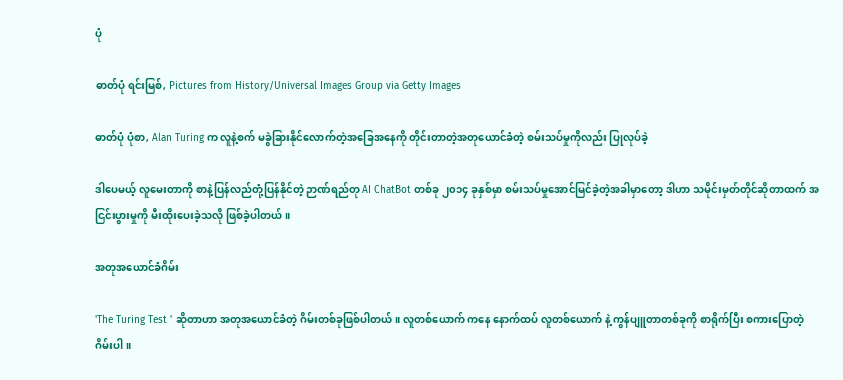ပုံ

ဓာတ်ပုံ ရင်းမြစ်, Pictures from History/Universal Images Group via Getty Images

ဓာတ်ပုံ ပုံစာ, Alan Turing က လူနဲ့စက် မခွဲခြားနိုင်လောက်တဲ့အခြေအနေကို တိုင်းတာတဲ့အတုယောင်ခံတဲ့ စမ်းသပ်မှုကိုလည်း ပြုလုပ်ခဲ့

ဒါပေမယ့် လူမေးတာကို စာနဲ့ပြန်လည်တုံ့ပြန်နိုင်တဲ့ ဉာဏ်ရည်တု AI ChatBot တစ်ခု ၂၀၁၄ ခုနှစ်မှာ စမ်းသပ်မှုအောင်မြင်ခဲ့တဲ့အခါမှာတော့ ဒါဟာ သမိုင်းမှတ်တိုင်ဆိုတာထက် အငြင်းပွားမှုကို မီးထိုးပေးခဲ့သလို ဖြစ်ခဲ့ပါတယ်။

အတုအယောင်ခံဂိမ်း

'The Turing Test ' ဆိုတာဟာ အတုအယောင်ခံတဲ့ ဂိမ်းတစ်ခုဖြစ်ပါတယ်။ လူတစ်ယောက် ကနေ နောက်ထပ် လူတစ်ယောက် နဲ့ ကွန်ပျူတာတစ်ခုကို စာရိုက်ပြီး စကားပြောတဲ့ ဂိမ်းပါ။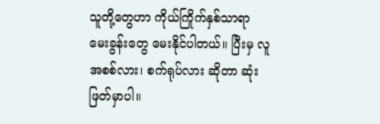သူတို့တွေဟာ ကိုယ်ကြိုက်နှစ်သာရာ မေးခွန်းတွေ မေးနိုင်ပါတယ်။ ပြီးမှ လူအစစ်လား၊ စက်ရုပ်လား ဆိုတာ ဆုံးဖြတ်မှာပါ။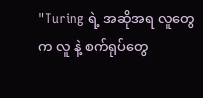"Turing ရဲ့ အဆိုအရ လူတွေက လူ နဲ့ စက်ရုပ်တွေ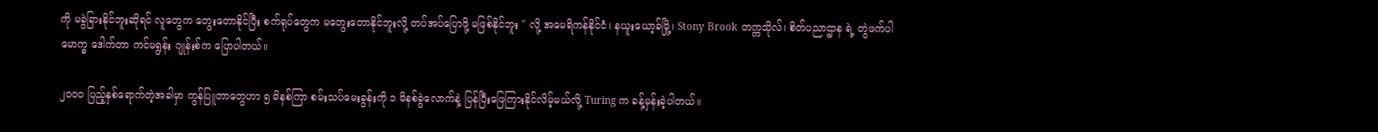ကို မခွဲခြားနိုင်ဘူးဆိုရင် လူတွေက တွေးတောနိုင်ပြီး စက်ရုပ်တွေက မတွေးတောနိုင်ဘူးလို့ တပ်အပ်ပြောဖို့ မဖြစ်နိုင်ဘူး " လို့ အမေရိကန်နိုင်ငံ၊ နယူးယော့ခ်မြို့၊ Stony Brook တက္ကသိုလ်၊ စိတ်ပညာဌာန ရဲ့ တွဲဖက်ပါမောက္ခ ဒေါက်တာ ကင်မရွန်း ဂျုန်းစ်က ပြောပါတယ်။

၂၀၀၀ ပြည့်နှစ်ရောက်တဲ့အခါမှာ ကွန်ပြူတာတွေဟာ ၅ မိနစ်ကြာ စမ်းသပ်မေးခွန်းကို ၁ မိနစ်ခွဲလောက်နဲ့ ပြန်ပြီးဖြေကြားနိုင်လိမ့်မယ်လို့ Turing က ခန့်မှန်းခဲ့ပါတယ်။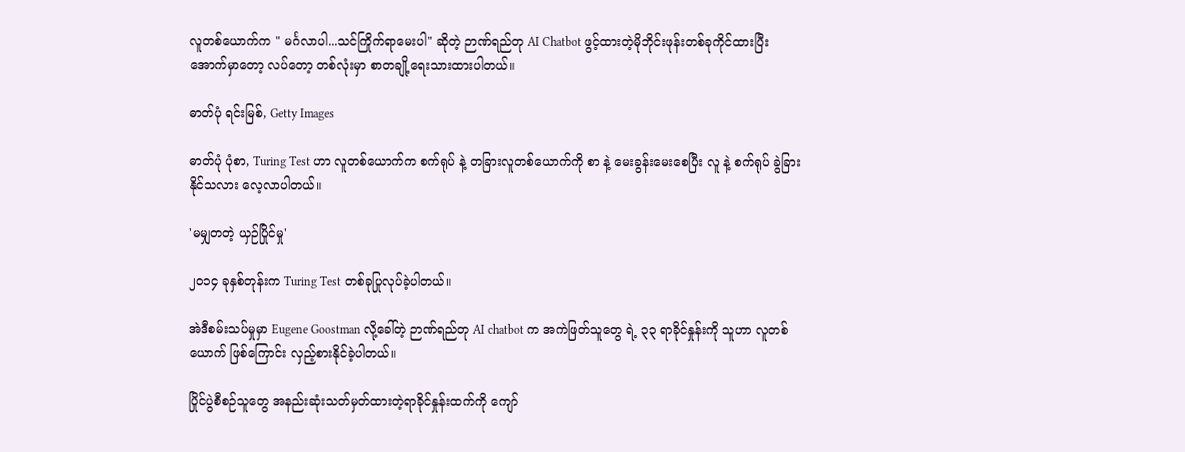လူတစ်ယောက်က " မင်္ဂလာပါ...သင်ကြိုက်ရာမေးပါ" ဆိုတဲ့ ဉာဏ်ရည်တု AI Chatbot ဖွင့်ထားတဲ့မိုဘိုင်းဖုန်းတစ်ခုကိုင်ထားပြီး အောက်မှာတော့ လပ်တော့ တစ်လုံးမှာ စာတချို့ရေးသားထားပါတယ်။

ဓာတ်ပုံ ရင်းမြစ်, Getty Images

ဓာတ်ပုံ ပုံစာ, Turing Test ဟာ လူတစ်ယောက်က စက်ရုပ် နဲ့ တခြားလူတစ်ယောက်ကို စာ နဲ့ မေးခွန်းမေးစေပြီး လူ နဲ့ စက်ရုပ် ခွဲခြားနိုင်သလား လေ့လာပါတယ်။

'မမျှတတဲ့ ယှဉ်ပြိုင်မှု'

၂၀၁၄ ခုနှစ်တုန်းက Turing Test တစ်ခုပြုလုပ်ခဲ့ပါတယ်။

အဲဒီစမ်းသပ်မှုမှာ Eugene Goostman လို့ခေါ်တဲ့ ဉာဏ်ရည်တု AI chatbot က အကဲဖြတ်သူတွေ ရဲ့ ၃၃ ရာခိုင်နှုန်းကို သူဟာ လူတစ်ယောက် ဖြစ်ကြောင်း လှည့်စားနိုင်ခဲ့ပါတယ်။

ပြိုင်ပွဲစီစဉ်သူတွေ အနည်းဆုံးသတ်မှတ်ထားတဲ့ရာခိုင်နှုန်းထက်ကို ကျော်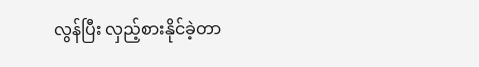လွန်ပြီး လှည့်စားနိုင်ခဲ့တာ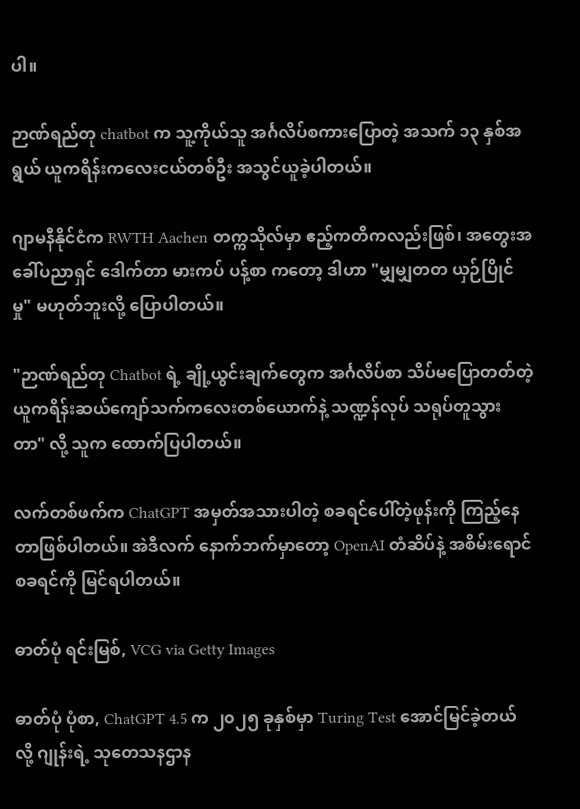ပါ။

ဉာဏ်ရည်တု chatbot က သူ့ကိုယ်သူ အင်္ဂလိပ်စကားပြောတဲ့ အသက် ၁၃ နှစ်အရွယ် ယူကရိန်းကလေးငယ်တစ်ဦး အသွင်ယူခဲ့ပါတယ်။

ဂျာမနီနိုင်ငံက RWTH Aachen တက္ကသိုလ်မှာ ဧည့်ကတိကလည်းဖြစ်၊ အတွေးအခေါ်ပညာရှင် ဒေါက်တာ မားကပ် ပန့်စာ ကတော့ ဒါဟာ "မျှမျှတတ ယှဉ်ပြိုင်မှု" မဟုတ်ဘူးလို့ ပြောပါတယ်။

"ဉာဏ်ရည်တု Chatbot ရဲ့ ချို့ယွင်းချက်တွေက အင်္ဂလိပ်စာ သိပ်မပြောတတ်တဲ့ ယူကရိန်းဆယ်ကျော်သက်ကလေးတစ်ယောက်နဲ့ သဏ္ဍန်လုပ် သရုပ်တူသွားတာ" လို့ သူက ထောက်ပြပါတယ်။

လက်တစ်ဖက်က ChatGPT အမှတ်အသားပါတဲ့ စခရင်ပေါ်တဲ့ဖုန်းကို ကြည့်နေတာဖြစ်ပါတယ်။ အဲဒီလက် နောက်ဘက်မှာတော့ OpenAI တံဆိပ်နဲ့ အစိမ်းရောင် စခရင်ကို မြင်ရပါတယ်။

ဓာတ်ပုံ ရင်းမြစ်, VCG via Getty Images

ဓာတ်ပုံ ပုံစာ, ChatGPT 4.5 က ၂၀၂၅ ခုနှစ်မှာ Turing Test အောင်မြင်ခဲ့တယ်လို့ ဂျုန်းရဲ့ သုတေသနဌာန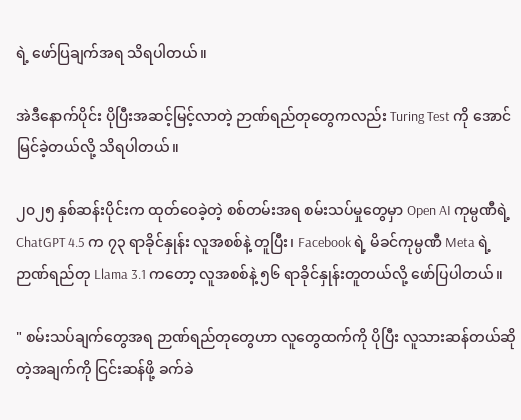ရဲ့ ဖော်ပြချက်အရ သိရပါတယ်။

အဲဒီနောက်ပိုင်း ပိုပြီးအဆင့်မြင့်လာတဲ့ ဉာဏ်ရည်တုတွေကလည်း Turing Test ကို အောင်မြင်ခဲ့တယ်လို့ သိရပါတယ်။

၂၀၂၅ နှစ်ဆန်းပိုင်းက ထုတ်ဝေခဲ့တဲ့ စစ်တမ်းအရ စမ်းသပ်မှုတွေမှာ Open AI ကုမ္ပဏီရဲ့ ChatGPT 4.5 က ၇၃ ရာခိုင်နှုန်း လူအစစ်နဲ့ တူပြီး၊ Facebook ရဲ့ မိခင်ကုမ္ပဏီ Meta ရဲ့ ဉာဏ်ရည်တု Llama 3.1 ကတော့ လူအစစ်နဲ့ ၅၆ ရာခိုင်နှုန်းတူတယ်လို့ ဖော်ပြပါတယ်။

" စမ်းသပ်ချက်တွေအရ ဉာဏ်ရည်တုတွေဟာ လူတွေထက်ကို ပိုပြီး လူသားဆန်တယ်ဆိုတဲ့အချက်ကို ငြင်းဆန်ဖို့ ခက်ခဲ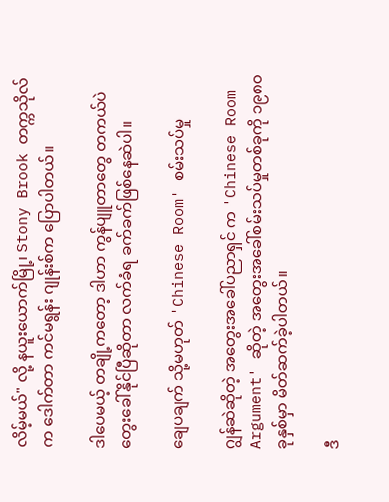လိမ့်မယ်" လို့ နယူးယောက်မြို့၊ Stony Brook တက္ကသိုလ်က ဒေါက်တာ ကင်မရွန်း ဂျုန်းစ်က ပြောပါတယ်။

ဒါပေမယ့် တချို့ကတော့ ဒါဟာ ကွန်ပျူတာတွေ တကယ်ပဲ တွေးခေါ်နိုင်ပြီဆိုတာ လက်ခံရ ခက်ခက်ဖြစ်နေဆဲပါ။

ချေပချက် သို့မဟုတ် 'Chinese Room' စမ်းသပ်မှု

ဂျွန်ဆဲဆိုတဲ့ အတွေးအခေါ်ပညာရှင် က 'Chinese Room Argument' ဆိုတဲ့ အတွေးအခေါ်စမ်းသပ်မှုတစ်ခုကို ၁၉၈၀ ခုနှစ်မှာ မိတ်ဆက်ခဲ့ပါတယ်။

ဒီ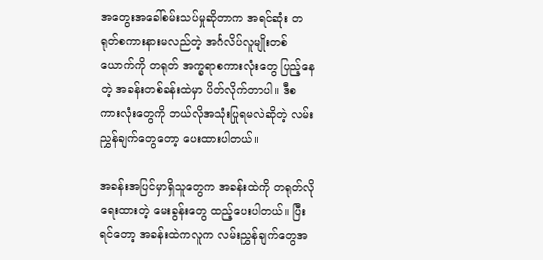အတွေးအခေါ်စမ်းသပ်မှုဆိုတာက အရင်ဆုံး တရုတ်စကားနားမလည်တဲ့ အင်္ဂလိပ်လူမျိုးတစ်ယောက်ကို တရုတ် အက္ခရာစကားလုံးတွေ ပြည့်နေတဲ့ အခန်းတစ်ခန်းထဲမှာ ပိတ်လိုက်တာပါ။ ဒီစကားလုံးတွေကို ဘယ်လိုအသုံးပြုရမလဲဆိုတဲ့ လမ်းညွှန်ချက်တွေတော့ ပေးထားပါတယ်။

အခန်းအပြင်မှာရှိသူတွေက အခန်းထဲကို တရုတ်လိုရေးထားတဲ့ မေးခွန်းတွေ ထည့်ပေးပါတယ်။ ပြီးရင်တော့ အခန်းထဲကလူက လမ်းညွှန်ချက်တွေအ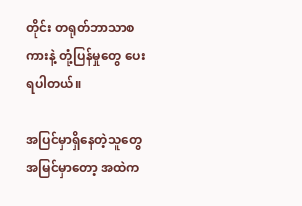တိုင်း တရုတ်ဘာသာစကားနဲ့ တုံ့ပြန်မှုတွေ ပေးရပါတယ်။

အပြင်မှာရှိနေတဲ့သူတွေအမြင်မှာတော့ အထဲက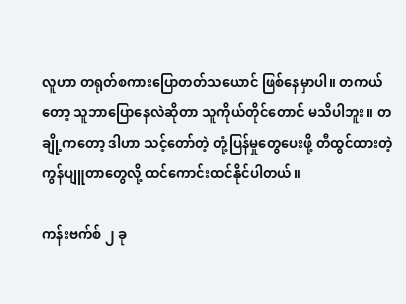လူဟာ တရုတ်စကားပြောတတ်သယောင် ဖြစ်နေမှာပါ။ တကယ်တော့ သူဘာပြောနေလဲဆိုတာ သူကိုယ်တိုင်တောင် မသိပါဘူး။ တချို့ကတော့ ဒါဟာ သင့်တော်တဲ့ တုံ့ပြန်မှုတွေပေးဖို့ တီထွင်ထားတဲ့ ကွန်ပျူတာတွေလို့ ထင်ကောင်းထင်နိုင်ပါတယ်။

ကန်းဗက်စ် ၂ ခု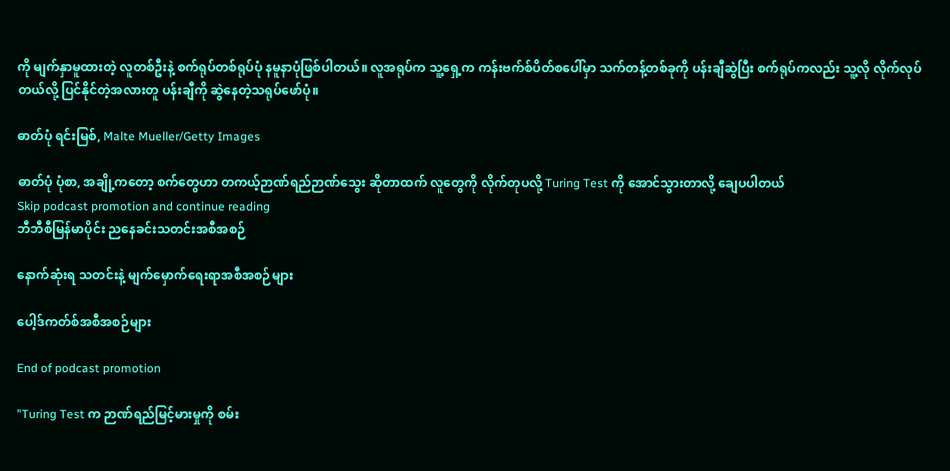ကို မျက်နှာမူထားတဲ့ လူတစ်ဦးနဲ့ စက်ရုပ်တစ်ရုပ်ပုံ နမူနာပုံဖြစ်ပါတယ်။ လူအရုပ်က သူ့ရှေ့က ကန်းဗက်စ်ပိတ်စပေါ်မှာ သက်တန့်တစ်ခုကို ပန်းချီဆွဲပြီး စက်ရုပ်ကလည်း သူ့လို လိုက်လုပ်တယ်လို့ ပြင်နိုင်တဲ့အလားတူ ပန်းချီကို ဆွဲနေတဲ့သရုပ်ဖော်ပုံ။

ဓာတ်ပုံ ရင်းမြစ်, Malte Mueller/Getty Images

ဓာတ်ပုံ ပုံစာ, အချို့ကတော့ စက်တွေဟာ တကယ့်ဉာဏ်ရည်ဉာဏ်သွေး ဆိုတာထက် လူတွေကို လိုက်တုပလို့ Turing Test ကို အောင်သွားတာလို့ ချေပပါတယ်
Skip podcast promotion and continue reading
ဘီဘီစီမြန်မာပိုင်း ညနေခင်းသတင်းအစီအစဉ်

နောက်ဆုံးရ သတင်းနဲ့ မျက်မှောက်ရေးရာအစီအစဉ်များ

ပေါ့ဒ်ကတ်စ်အစီအစဉ်များ

End of podcast promotion

"Turing Test က ဉာဏ်ရည်မြင့်မားမှုကို စမ်း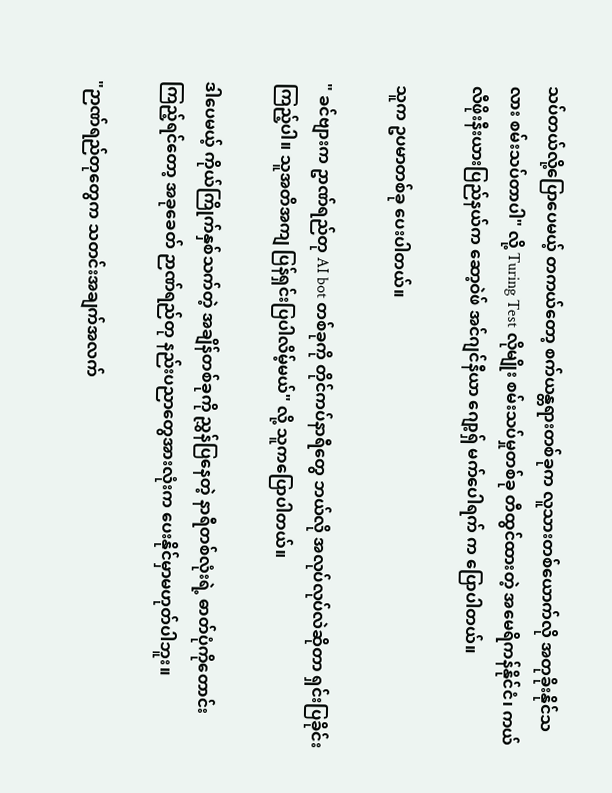သပ်တယ်လို့ပြောပေမယ့် တကယ်တော့ စက်ယန္တရားတစ်ခုက လူသားတစ်ယောက်လို အတုခိုးနိုင်သလား စမ်းသပ်တာပါ" လို့ Turing Test လိုမျိုး စမ်းသပ်မှုတစ်ခု တီထွင်ထားတဲ့ အမေရိကန်နိုင်ငံ၊ ကယ်လီဖိုးနီးယားပြည်နယ်က ‌ဆော့ဝဲဖ် အင်ဂျင်နီယာ ဂျော့ရှ် မက်ပေါရက် က ပြောပါတယ်။

သူက ဥပမာတစ်ခု ပေးပါတယ်။

" ခင်ဗျားက ဥာဏ်ရည်တု AI bot တစ်ခုကို တိုင်ကပ်နာရီတွေ ဘယ်လို အလုပ်လုပ်လဲဆိုတာ ရှင်းပြခိုင်း ကြည့်ပါ။ သူအတိအကျ ပြန်ရှင်းပြပါလိမ့်မယ်" လို့ သူကပြောပါတယ်။

ဒါပေမယ့် ကိုယ်ကြိုက်နှစ်သက်တဲ့ အချိန်တစ်ခုကို ညွှန်ပြနေတဲ့ နာရီတစ်လုံးရဲ့ ဓာတ်ပုံကိုတောင်းကြည့်ရင်တော့ အခုခေတ် ဉာဏ်ရည်တု နည်းပညာတွေအားလုံးက ပေးနိုင်မှာမဟုတ်ပါဘူး။

"ဉာဏ်ရည်တုတွေက သတင်းအချက်အလက်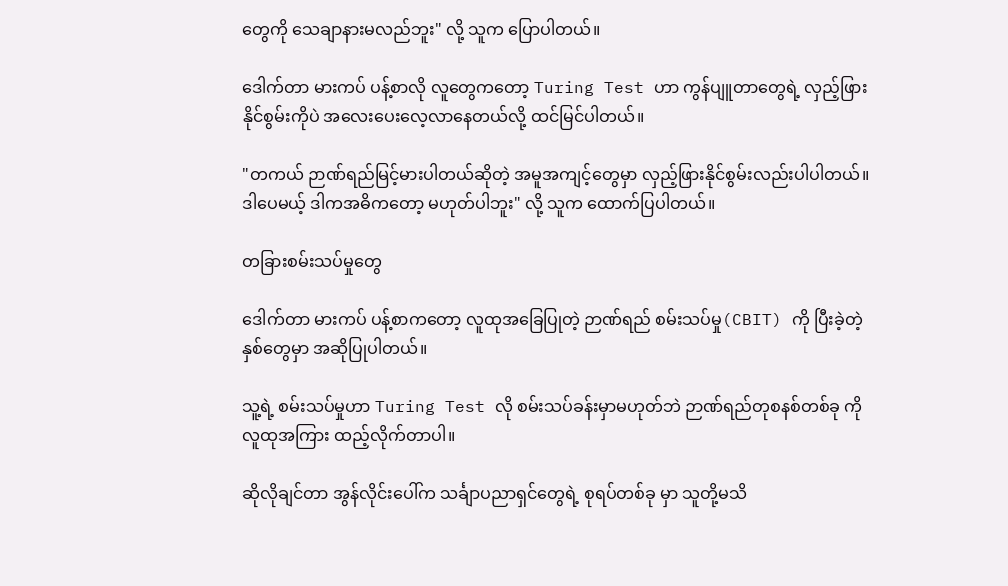တွေကို သေချာနားမလည်ဘူး" လို့ သူက ပြောပါတယ်။

ဒေါက်တာ မားကပ် ပန့်စာလို လူတွေကတော့ Turing Test ဟာ ကွန်ပျူတာတွေရဲ့ လှည့်ဖြားနိုင်စွမ်းကိုပဲ အလေးပေးလေ့လာနေတယ်လို့ ထင်မြင်ပါတယ်။

"တကယ် ဉာဏ်ရည်မြင့်မားပါတယ်ဆိုတဲ့ အမူအကျင့်တွေမှာ လှည့်ဖြားနိုင်စွမ်းလည်းပါပါတယ်။ ဒါပေမယ့် ဒါကအဓိကတော့ မဟုတ်ပါဘူး" လို့ သူက ထောက်ပြပါတယ်။

တခြားစမ်းသပ်မှုတွေ

ဒေါက်တာ မားကပ် ပန့်စာကတော့ လူထုအခြေပြုတဲ့ ဉာဏ်ရည် စမ်းသပ်မှု(CBIT) ကို ပြီးခဲ့တဲ့နှစ်တွေမှာ အဆိုပြုပါတယ်။

သူ့ရဲ့ စမ်းသပ်မှုဟာ Turing Test လို စမ်းသပ်ခန်းမှာမဟုတ်ဘဲ ဉာဏ်ရည်တုစနစ်တစ်ခု ကို လူထုအကြား ထည့်လိုက်တာပါ။

ဆိုလိုချင်တာ အွန်လိုင်းပေါ်က သင်္ချာပညာရှင်တွေရဲ့ စုရပ်တစ်ခု မှာ သူတို့မသိ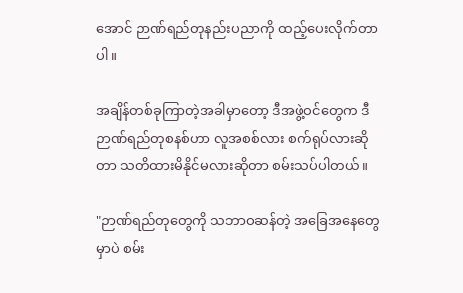အောင် ဉာဏ်ရည်တုနည်းပညာကို ထည့်ပေးလိုက်တာပါ။

အချိန်တစ်ခုကြာတဲ့အခါမှာတော့ ဒီအဖွဲ့ဝင်တွေက ဒီဉာဏ်ရည်တုစနစ်ဟာ လူအစစ်လား စက်ရုပ်လားဆိုတာ သတိထားမိနိုင်မလားဆိုတာ စမ်းသပ်ပါတယ်။

"ဉာဏ်ရည်တုတွေကို သဘာဝဆန်တဲ့ အခြေအနေတွေမှာပဲ စမ်း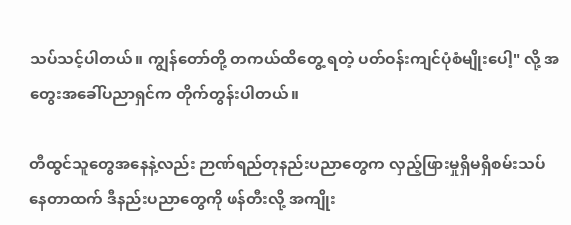သပ်သင့်ပါတယ်။ ကျွန်တော်တို့ တကယ်ထိတွေ့ ရတဲ့ ပတ်ဝန်းကျင်ပုံစံမျိုးပေါ့" လို့ အတွေးအခေါ်ပညာရှင်က တိုက်တွန်းပါတယ်။

တီထွင်သူတွေအနေနဲ့လည်း ဉာဏ်ရည်တုနည်းပညာတွေက လှည့်ဖြားမှုရှိမရှိစမ်းသပ်နေတာထက် ဒီနည်းပညာတွေကို ဖန်တီးလို့ အကျိုး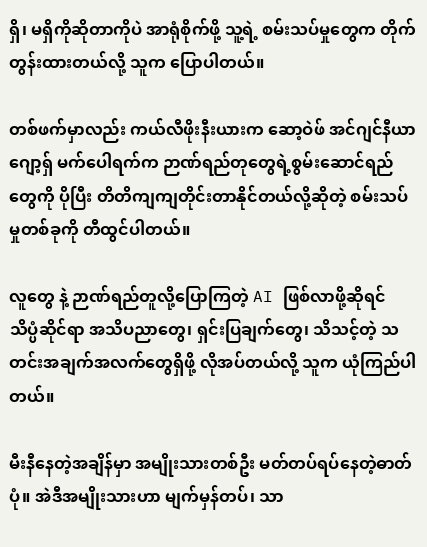ရှိ၊ မရှိကိုဆိုတာကိုပဲ အာရုံစိုက်ဖို့ သူ့ရဲ့ စမ်းသပ်မှုတွေက တိုက်တွန်းထားတယ်လို့ သူက ပြောပါတယ်။

တစ်ဖက်မှာလည်း ကယ်လီဖိုးနီးယားက ဆော့ဝဲဖ် အင်ဂျင်နီယာ ဂျော့ရှ် မက်ပေါရက်က ဉာဏ်ရည်တုတွေရဲ့စွမ်းဆောင်ရည်တွေကို ပိုပြီး တိတိကျကျတိုင်းတာနိုင်တယ်လို့ဆိုတဲ့ စမ်းသပ်မှုတစ်ခုကို တီထွင်ပါတယ်။

လူတွေ နဲ့ ဉာဏ်ရည်တူလို့ပြောကြတဲ့ AI ဖြစ်လာဖို့ဆိုရင် သိပ္ပံဆိုင်ရာ အသိပညာတွေ၊ ရှင်းပြချက်တွေ၊ သိသင့်တဲ့ သတင်းအချက်အလက်တွေရှိဖို့ လိုအပ်တယ်လို့ သူက ယုံကြည်ပါတယ်။

မီးနီနေတဲ့အချိန်မှာ အမျိုးသားတစ်ဦး မတ်တပ်ရပ်နေတဲ့ဓာတ်ပုံ။ အဲဒီအမျိုးသားဟာ မျက်မှန်တပ်၊ သာ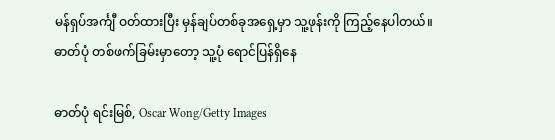မန်ရှပ်အင်္ကျီ ဝတ်ထားပြီး မှန်ချပ်တစ်ခုအရှေ့မှာ သူ့ဖုန်းကို ကြည့်နေပါတယ်။ ဓာတ်ပုံ တစ်ဖက်ခြမ်းမှာတော့ သူ့ပုံ ရောင်ပြန်ရှိနေ

ဓာတ်ပုံ ရင်းမြစ်, Oscar Wong/Getty Images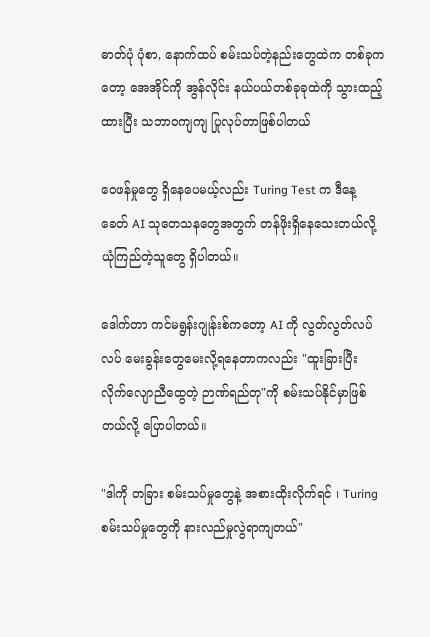ဓာတ်ပုံ ပုံစာ, နောက်ထပ် စမ်းသပ်တဲ့နည်းတွေထဲက တစ်ခုကတော့ အေအိုင်ကို အွန်လိုင်း နယ်ပယ်တစ်ခုခုထဲကို သွားထည့်ထားပြီး သဘာဝကျကျ ပြုလုပ်တာဖြစ်ပါတယ်

ဝေဖန်မှုတွေ ရှိနေပေမယ့်လည်း Turing Test က ဒီနေ့ခေတ် AI သုတေသနတွေအတွက် တန်ဖိုးရှိနေသေးတယ်လို့ ယုံကြည်တဲ့သူတွေ ရှိပါတယ်။

ဒေါက်တာ ကင်မရွန်းဂျုန်းစ်ကတော့ AI ကို လွတ်လွတ်လပ်လပ် မေးခွန်းတွေမေးလို့ရနေတာကလည်း "ထူးခြားပြီး လိုက်လျောညီထွေတဲ့ ဉာဏ်ရည်တု"ကို စမ်းသပ်နိုင်မှာဖြစ်တယ်လို့ ပြောပါတယ်။

"ဒါကို တခြား စမ်းသပ်မှုတွေနဲ့ အစားထိုးလိုက်ရင် ၊ Turing စမ်းသပ်မှုတွေကို နားလည်မှုလွဲရာကျတယ်"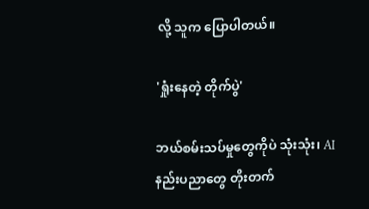လို့ သူက ပြောပါတယ်။

'ရှုံးနေတဲ့ တိုက်ပွဲ'

ဘယ်စမ်းသပ်မှုတွေကိုပဲ သုံးသုံး၊ AI နည်းပညာတွေ တိုးတက်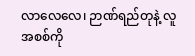လာလေလေ၊ ဉာဏ်ရည်တုနဲ့ လူအစစ်ကို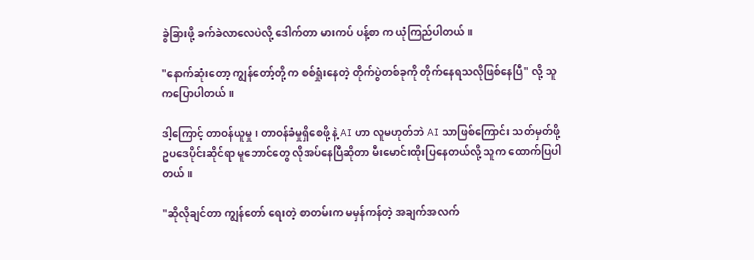ခွဲခြားဖို့ ခက်ခဲလာလေပဲလို့ ဒေါက်တာ မားကပ် ပန့်စာ က ယုံကြည်ပါတယ်။

"နောက်ဆုံးတော့ ကျွန်တော့်တို့ က စစ်ရှုံးနေတဲ့ တိုက်ပွဲတစ်ခုကို တိုက်နေရသလိုဖြစ်နေပြီ" လို့ သူကပြောပါတယ်။

ဒါ့ကြောင့် တာဝန်ယူမှု၊ တာဝန်ခံမှုရှိစေဖို့ နဲ့ AI ဟာ လူမဟုတ်ဘဲ AI သာဖြစ်ကြောင်း သတ်မှတ်ဖို့ ဥပဒေပိုင်းဆိုင်ရာ မူဘောင်တွေ လိုအပ်နေပြီဆိုတာ မီးမောင်းထိုးပြနေတယ်လို့ သူက ထောက်ပြပါတယ်။

"ဆိုလိုချင်တာ ကျွန်တော် ရေးတဲ့ စာတမ်းက မမှန်ကန်တဲ့ အချက်အလက်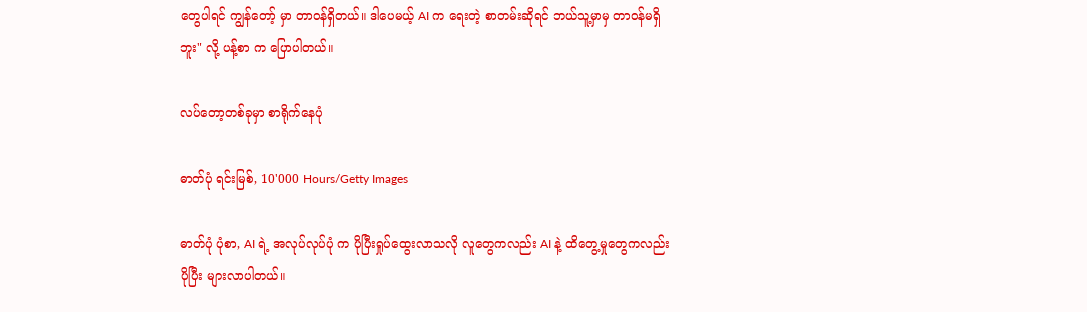တွေပါရင် ကျွန်တော့် မှာ တာဝန်ရှိတယ်။ ဒါပေမယ့် AI က ရေးတဲ့ စာတမ်းဆိုရင် ဘယ်သူ့မှာမှ တာဝန်မရှိဘူး" လို့ ပန့်စာ က ပြောပါတယ်။

လပ်တော့တစ်ခုမှာ စာရိုက်နေပုံ

ဓာတ်ပုံ ရင်းမြစ်, 10'000 Hours/Getty Images

ဓာတ်ပုံ ပုံစာ, AI ရဲ့ အလုပ်လုပ်ပုံ က ပိုပြီးရှုပ်ထွေးလာသလို လူတွေကလည်း AI နဲ့ ထိတွေ့မှုတွေကလည်း ပိုပြီး များလာပါတယ်။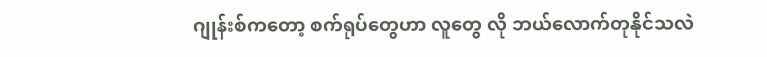ဂျုန်းစ်ကတော့ စက်ရုပ်တွေဟာ လူတွေ လို ဘယ်လောက်တုနိုင်သလဲ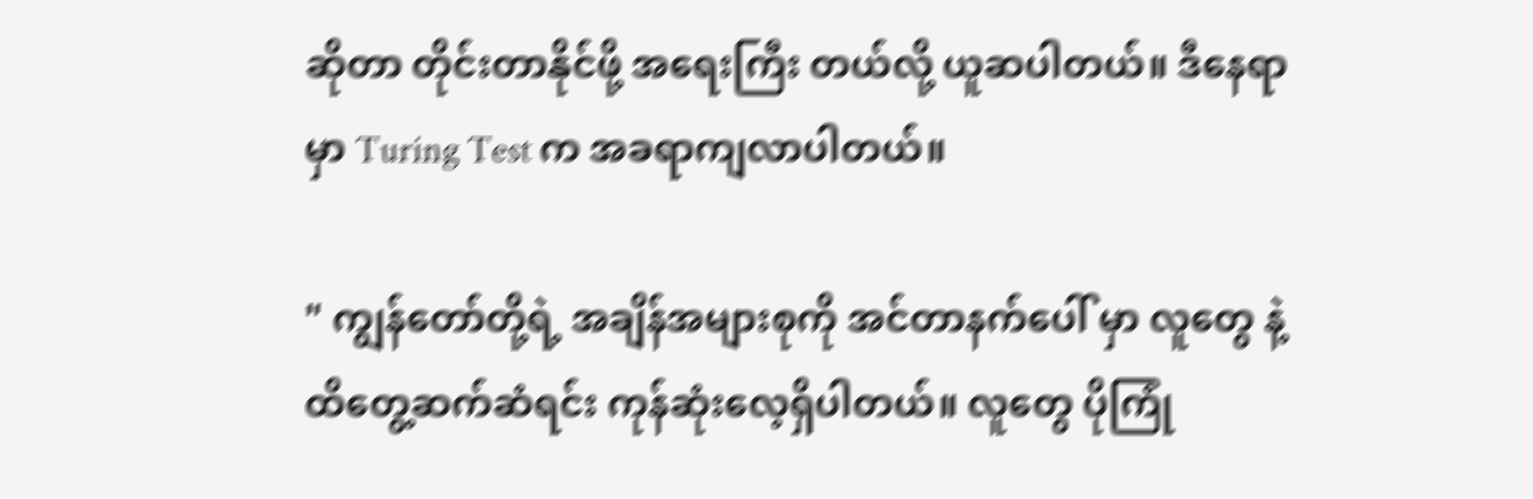ဆိုတာ တိုင်းတာနိုင်ဖို့ အရေးကြီး တယ်လို့ ယူဆပါတယ်။ ဒီနေရာမှာ Turing Test က အခရာကျလာပါတယ်။

" ကျွန်တော်တို့ရဲ့ အချိန်အများစုကို အင်တာနက်ပေါ် မှာ လူတွေ နဲ့ ထိတွေ့ဆက်ဆံရင်း ကုန်ဆုံးလေ့ရှိပါတယ်။ လူတွေ ပိုကြုံ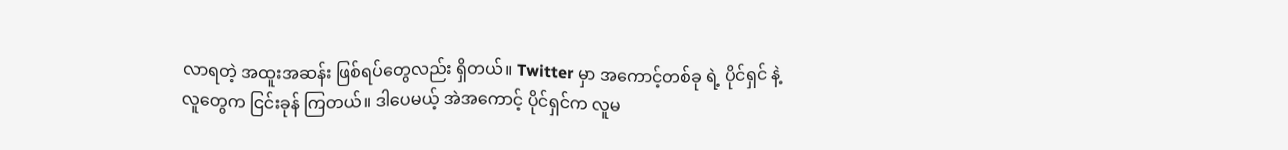လာရတဲ့ အထူးအဆန်း ဖြစ်ရပ်တွေလည်း ရှိတယ်။ Twitter မှာ အကောင့်တစ်ခု ရဲ့ ပိုင်ရှင် နဲ့ လူတွေက ငြင်းခုန် ကြတယ်။ ဒါပေမယ့် အဲအကောင့် ပိုင်ရှင်က လူမ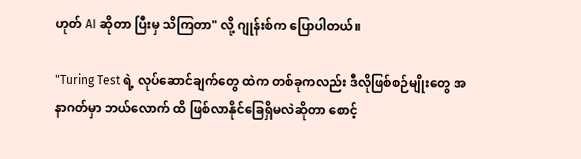ဟုတ် AI ဆိုတာ ပြီးမှ သိကြတာ" လို့ ဂျုန်းစ်က ပြောပါတယ်။

"Turing Test ရဲ့ လုပ်ဆောင်ချက်တွေ ထဲက တစ်ခုကလည်း ဒီလိုဖြစ်စဉ်မျိုးတွေ အနာဂတ်မှာ ဘယ်လောက် ထိ ဖြစ်လာနိုင်ခြေရှိမလဲဆိုတာ စောင့်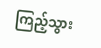ကြည့်သွား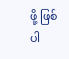ဖို့ ဖြစ်ပါ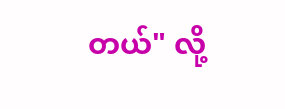တယ်" လို့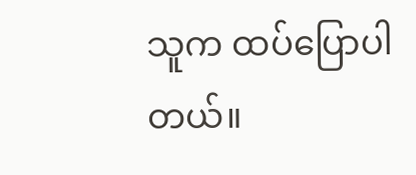သူက ထပ်ပြောပါတယ်။